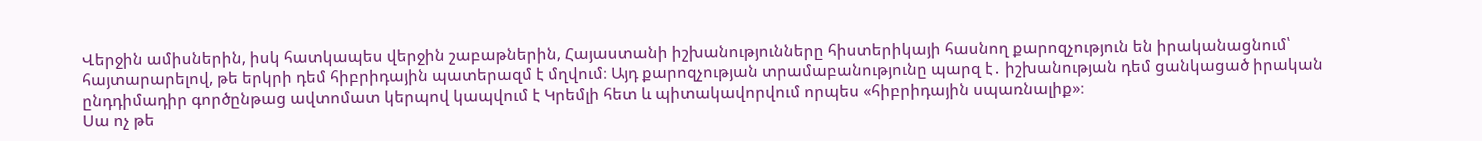Վերջին ամիսներին, իսկ հատկապես վերջին շաբաթներին, Հայաստանի իշխանությունները հիստերիկայի հասնող քարոզչություն են իրականացնում՝ հայտարարելով, թե երկրի դեմ հիբրիդային պատերազմ է մղվում։ Այդ քարոզչության տրամաբանությունը պարզ է․ իշխանության դեմ ցանկացած իրական ընդդիմադիր գործընթաց ավտոմատ կերպով կապվում է Կրեմլի հետ և պիտակավորվում որպես «հիբրիդային սպառնալիք»։
Սա ոչ թե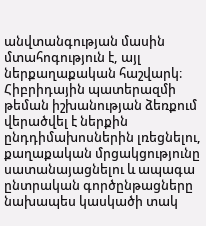անվտանգության մասին մտահոգություն է, այլ ներքաղաքական հաշվարկ։ Հիբրիդային պատերազմի թեման իշխանության ձեռքում վերածվել է ներքին ընդդիմախոսներին լռեցնելու, քաղաքական մրցակցությունը սատանայացնելու և ապագա ընտրական գործընթացները նախապես կասկածի տակ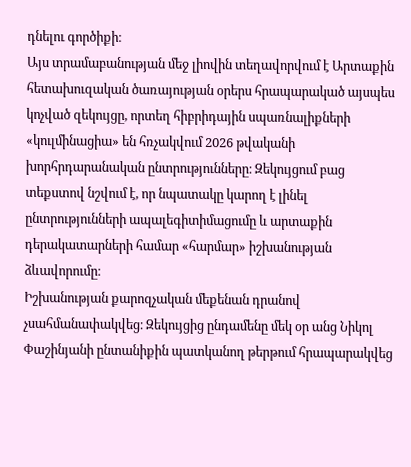դնելու գործիքի։
Այս տրամաբանության մեջ լիովին տեղավորվում է Արտաքին հետախուզական ծառայության օրերս հրապարակած այսպես կոչված զեկույցը, որտեղ հիբրիդային սպառնալիքների «կուլմինացիա» են հռչակվում 2026 թվականի խորհրդարանական ընտրությունները։ Զեկույցում բաց տեքստով նշվում է, որ նպատակը կարող է լինել ընտրությունների ապալեգիտիմացումը և արտաքին դերակատարների համար «հարմար» իշխանության ձևավորումը։
Իշխանության քարոզչական մեքենան դրանով չսահմանափակվեց։ Զեկույցից ընդամենը մեկ օր անց Նիկոլ Փաշինյանի ընտանիքին պատկանող թերթում հրապարակվեց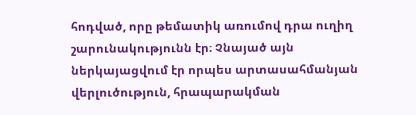հոդված, որը թեմատիկ առումով դրա ուղիղ շարունակությունն էր։ Չնայած այն ներկայացվում էր որպես արտասահմանյան վերլուծություն, հրապարակման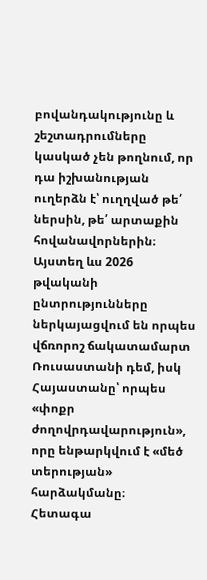բովանդակությունը և շեշտադրումները կասկած չեն թողնում, որ դա իշխանության ուղերձն է՝ ուղղված թե՛ ներսին, թե՛ արտաքին հովանավորներին։ Այստեղ ևս 2026 թվականի ընտրությունները ներկայացվում են որպես վճռորոշ ճակատամարտ Ռուսաստանի դեմ, իսկ Հայաստանը՝ որպես «փոքր ժողովրդավարություն», որը ենթարկվում է «մեծ տերության» հարձակմանը։
Հետագա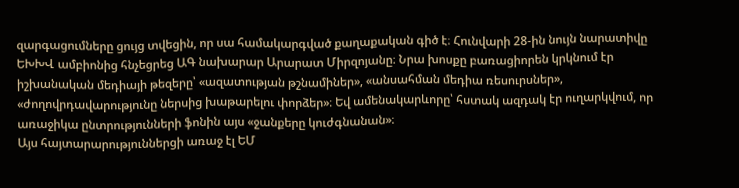զարգացումները ցույց տվեցին, որ սա համակարգված քաղաքական գիծ է։ Հունվարի 28-ին նույն նարատիվը ԵԽԽՎ ամբիոնից հնչեցրեց ԱԳ նախարար Արարատ Միրզոյանը։ Նրա խոսքը բառացիորեն կրկնում էր իշխանական մեդիայի թեզերը՝ «ազատության թշնամիներ», «անսահման մեդիա ռեսուրսներ», «ժողովրդավարությունը ներսից խաթարելու փորձեր»։ Եվ ամենակարևորը՝ հստակ ազդակ էր ուղարկվում, որ առաջիկա ընտրությունների ֆոնին այս «ջանքերը կուժգնանան»։
Այս հայտարարություններցի առաջ էլ ԵՄ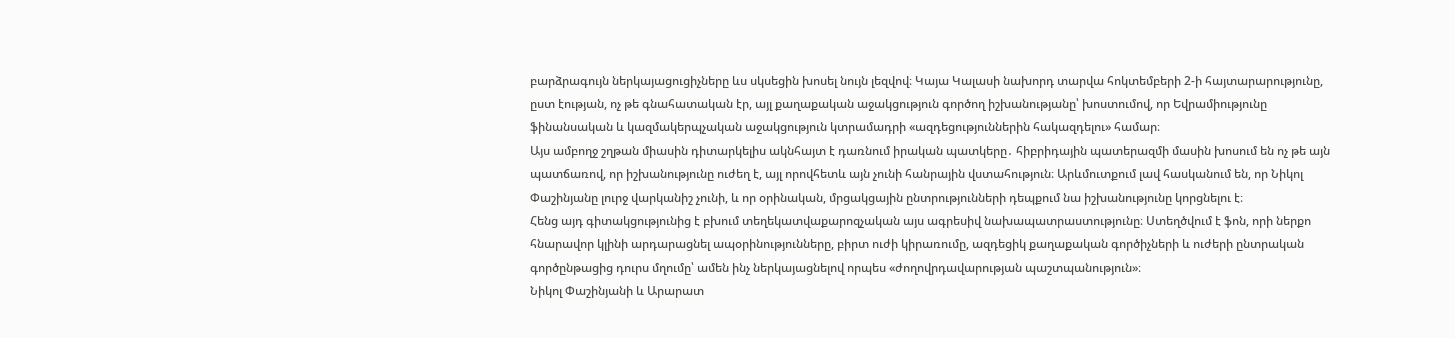բարձրագույն ներկայացուցիչները ևս սկսեցին խոսել նույն լեզվով։ Կայա Կալասի նախորդ տարվա հոկտեմբերի 2-ի հայտարարությունը, ըստ էության, ոչ թե գնահատական էր, այլ քաղաքական աջակցություն գործող իշխանությանը՝ խոստումով, որ Եվրամիությունը ֆինանսական և կազմակերպչական աջակցություն կտրամադրի «ազդեցություններին հակազդելու» համար։
Այս ամբողջ շղթան միասին դիտարկելիս ակնհայտ է դառնում իրական պատկերը․ հիբրիդային պատերազմի մասին խոսում են ոչ թե այն պատճառով, որ իշխանությունը ուժեղ է, այլ որովհետև այն չունի հանրային վստահություն։ Արևմուտքում լավ հասկանում են, որ Նիկոլ Փաշինյանը լուրջ վարկանիշ չունի, և որ օրինական, մրցակցային ընտրությունների դեպքում նա իշխանությունը կորցնելու է։
Հենց այդ գիտակցությունից է բխում տեղեկատվաքարոզչական այս ագրեսիվ նախապատրաստությունը։ Ստեղծվում է ֆոն, որի ներքո հնարավոր կլինի արդարացնել ապօրինությունները, բիրտ ուժի կիրառումը, ազդեցիկ քաղաքական գործիչների և ուժերի ընտրական գործընթացից դուրս մղումը՝ ամեն ինչ ներկայացնելով որպես «ժողովրդավարության պաշտպանություն»։
Նիկոլ Փաշինյանի և Արարատ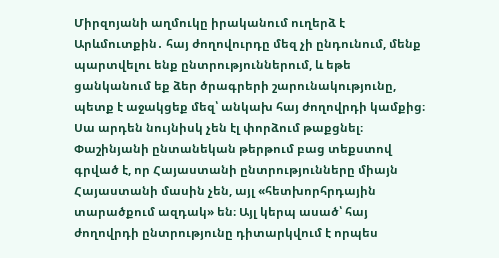Միրզոյանի աղմուկը իրականում ուղերձ է Արևմուտքին․ հայ ժողովուրդը մեզ չի ընդունում, մենք պարտվելու ենք ընտրություններում, և եթե ցանկանում եք ձեր ծրագրերի շարունակությունը, պետք է աջակցեք մեզ՝ անկախ հայ ժողովրդի կամքից։
Սա արդեն նույնիսկ չեն էլ փորձում թաքցնել։ Փաշինյանի ընտանեկան թերթում բաց տեքստով գրված է, որ Հայաստանի ընտրությունները միայն Հայաստանի մասին չեն, այլ «հետխորհրդային տարածքում ազդակ» են։ Այլ կերպ ասած՝ հայ ժողովրդի ընտրությունը դիտարկվում է որպես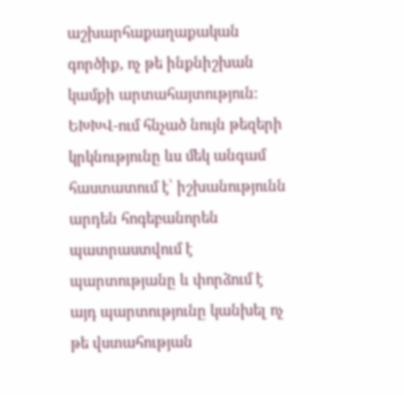աշխարհաքաղաքական գործիք, ոչ թե ինքնիշխան կամքի արտահայտություն։
ԵԽԽՎ-ում հնչած նույն թեզերի կրկնությունը ևս մեկ անգամ հաստատում է՝ իշխանությունն արդեն հոգեբանորեն պատրաստվում է պարտությանը և փորձում է այդ պարտությունը կանխել ոչ թե վստահության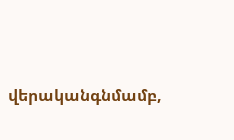վերականգնմամբ,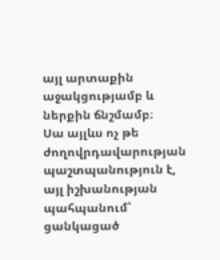այլ արտաքին աջակցությամբ և ներքին ճնշմամբ։
Սա այլևս ոչ թե ժողովրդավարության պաշտպանություն է, այլ իշխանության պահպանում՝ ցանկացած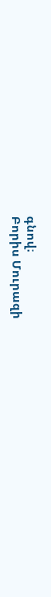գնով։
Բորիս Մուրազի